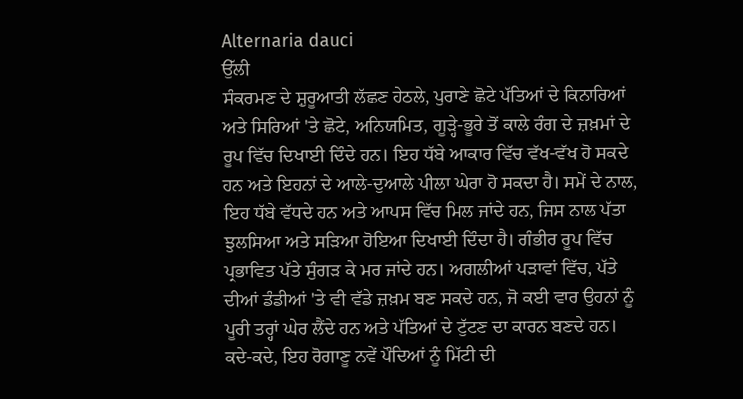Alternaria dauci
ਉੱਲੀ
ਸੰਕਰਮਣ ਦੇ ਸ਼ੁਰੂਆਤੀ ਲੱਛਣ ਹੇਠਲੇ, ਪੁਰਾਣੇ ਛੋਟੇ ਪੱਤਿਆਂ ਦੇ ਕਿਨਾਰਿਆਂ ਅਤੇ ਸਿਰਿਆਂ 'ਤੇ ਛੋਟੇ, ਅਨਿਯਮਿਤ, ਗੂੜ੍ਹੇ-ਭੂਰੇ ਤੋਂ ਕਾਲੇ ਰੰਗ ਦੇ ਜ਼ਖ਼ਮਾਂ ਦੇ ਰੂਪ ਵਿੱਚ ਦਿਖਾਈ ਦਿੰਦੇ ਹਨ। ਇਹ ਧੱਬੇ ਆਕਾਰ ਵਿੱਚ ਵੱਖ-ਵੱਖ ਹੋ ਸਕਦੇ ਹਨ ਅਤੇ ਇਹਨਾਂ ਦੇ ਆਲੇ-ਦੁਆਲੇ ਪੀਲਾ ਘੇਰਾ ਹੋ ਸਕਦਾ ਹੈ। ਸਮੇਂ ਦੇ ਨਾਲ, ਇਹ ਧੱਬੇ ਵੱਧਦੇ ਹਨ ਅਤੇ ਆਪਸ ਵਿੱਚ ਮਿਲ ਜਾਂਦੇ ਹਨ, ਜਿਸ ਨਾਲ ਪੱਤਾ ਝੁਲਸਿਆ ਅਤੇ ਸੜਿਆ ਹੋਇਆ ਦਿਖਾਈ ਦਿੰਦਾ ਹੈ। ਗੰਭੀਰ ਰੂਪ ਵਿੱਚ ਪ੍ਰਭਾਵਿਤ ਪੱਤੇ ਸੁੰਗੜ ਕੇ ਮਰ ਜਾਂਦੇ ਹਨ। ਅਗਲੀਆਂ ਪੜਾਵਾਂ ਵਿੱਚ, ਪੱਤੇ ਦੀਆਂ ਡੰਡੀਆਂ 'ਤੇ ਵੀ ਵੱਡੇ ਜ਼ਖ਼ਮ ਬਣ ਸਕਦੇ ਹਨ, ਜੋ ਕਈ ਵਾਰ ਉਹਨਾਂ ਨੂੰ ਪੂਰੀ ਤਰ੍ਹਾਂ ਘੇਰ ਲੈਂਦੇ ਹਨ ਅਤੇ ਪੱਤਿਆਂ ਦੇ ਟੁੱਟਣ ਦਾ ਕਾਰਨ ਬਣਦੇ ਹਨ। ਕਦੇ-ਕਦੇ, ਇਹ ਰੋਗਾਣੂ ਨਵੇਂ ਪੌਦਿਆਂ ਨੂੰ ਮਿੱਟੀ ਦੀ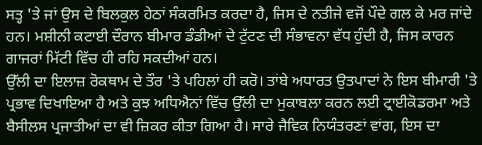ਸਤ੍ਹ 'ਤੇ ਜਾਂ ਉਸ ਦੇ ਬਿਲਕੁਲ ਹੇਠਾਂ ਸੰਕਰਮਿਤ ਕਰਦਾ ਹੈ, ਜਿਸ ਦੇ ਨਤੀਜੇ ਵਜੋਂ ਪੌਦੇ ਗਲ ਕੇ ਮਰ ਜਾਂਦੇ ਹਨ। ਮਸ਼ੀਨੀ ਕਟਾਈ ਦੌਰਾਨ ਬੀਮਾਰ ਡੰਡੀਆਂ ਦੇ ਟੁੱਟਣ ਦੀ ਸੰਭਾਵਨਾ ਵੱਧ ਹੁੰਦੀ ਹੈ, ਜਿਸ ਕਾਰਨ ਗਾਜਰਾਂ ਮਿੱਟੀ ਵਿੱਚ ਹੀ ਰਹਿ ਸਕਦੀਆਂ ਹਨ।
ਉੱਲੀ ਦਾ ਇਲਾਜ਼ ਰੋਕਥਾਮ ਦੇ ਤੌਰ 'ਤੇ ਪਹਿਲਾਂ ਹੀ ਕਰੋ। ਤਾਂਬੇ ਅਧਾਰਤ ਉਤਪਾਦਾਂ ਨੇ ਇਸ ਬੀਮਾਰੀ 'ਤੇ ਪ੍ਰਭਾਵ ਦਿਖਾਇਆ ਹੈ ਅਤੇ ਕੁਝ ਅਧਿਐਨਾਂ ਵਿੱਚ ਉੱਲੀ ਦਾ ਮੁਕਾਬਲਾ ਕਰਨ ਲਈ ਟ੍ਰਾਈਕੋਡਰਮਾ ਅਤੇ ਬੈਸੀਲਸ ਪ੍ਰਜਾਤੀਆਂ ਦਾ ਵੀ ਜ਼ਿਕਰ ਕੀਤਾ ਗਿਆ ਹੈ। ਸਾਰੇ ਜੈਵਿਕ ਨਿਯੰਤਰਣਾਂ ਵਾਂਗ, ਇਸ ਦਾ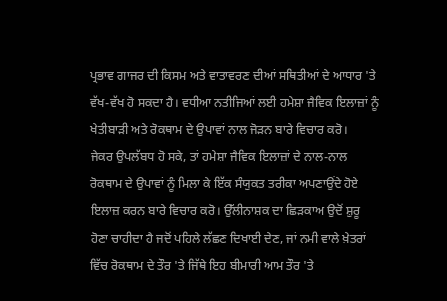ਪ੍ਰਭਾਵ ਗਾਜਰ ਦੀ ਕਿਸਮ ਅਤੇ ਵਾਤਾਵਰਣ ਦੀਆਂ ਸਥਿਤੀਆਂ ਦੇ ਆਧਾਰ 'ਤੇ ਵੱਖ-ਵੱਖ ਹੋ ਸਕਦਾ ਹੈ। ਵਧੀਆ ਨਤੀਜਿਆਂ ਲਈ ਹਮੇਸ਼ਾ ਜੈਵਿਕ ਇਲਾਜ਼ਾਂ ਨੂੰ ਖੇਤੀਬਾੜੀ ਅਤੇ ਰੋਕਥਾਮ ਦੇ ਉਪਾਵਾਂ ਨਾਲ ਜੋੜਨ ਬਾਰੇ ਵਿਚਾਰ ਕਰੋ।
ਜੇਕਰ ਉਪਲੱਬਧ ਹੋ ਸਕੇ, ਤਾਂ ਹਮੇਸ਼ਾ ਜੈਵਿਕ ਇਲਾਜ਼ਾਂ ਦੇ ਨਾਲ-ਨਾਲ ਰੋਕਥਾਮ ਦੇ ਉਪਾਵਾਂ ਨੂੰ ਮਿਲਾ ਕੇ ਇੱਕ ਸੰਯੁਕਤ ਤਰੀਕਾ ਅਪਣਾਉਂਦੇ ਹੋਏ ਇਲਾਜ਼ ਕਰਨ ਬਾਰੇ ਵਿਚਾਰ ਕਰੋ। ਉੱਲੀਨਾਸ਼ਕ ਦਾ ਛਿੜਕਾਅ ਉਦੋਂ ਸ਼ੁਰੂ ਹੋਣਾ ਚਾਹੀਦਾ ਹੈ ਜਦੋਂ ਪਹਿਲੇ ਲੱਛਣ ਦਿਖਾਈ ਦੇਣ, ਜਾਂ ਨਮੀ ਵਾਲੇ ਖ਼ੇਤਰਾਂ ਵਿੱਚ ਰੋਕਥਾਮ ਦੇ ਤੌਰ 'ਤੇ ਜਿੱਥੇ ਇਹ ਬੀਮਾਰੀ ਆਮ ਤੌਰ 'ਤੇ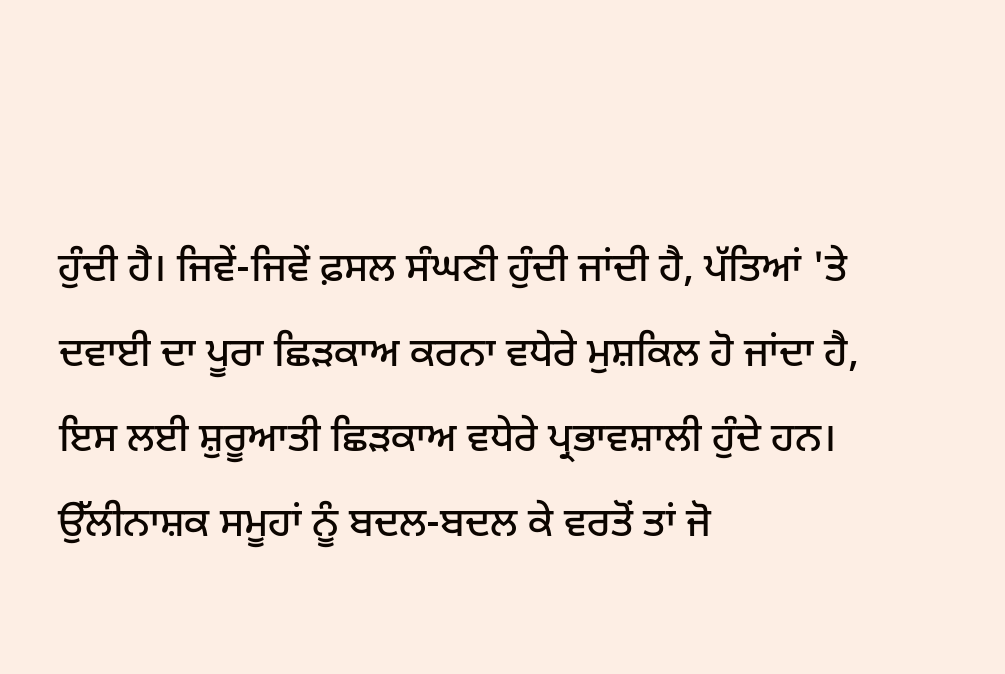ਹੁੰਦੀ ਹੈ। ਜਿਵੇਂ-ਜਿਵੇਂ ਫ਼ਸਲ ਸੰਘਣੀ ਹੁੰਦੀ ਜਾਂਦੀ ਹੈ, ਪੱਤਿਆਂ 'ਤੇ ਦਵਾਈ ਦਾ ਪੂਰਾ ਛਿੜਕਾਅ ਕਰਨਾ ਵਧੇਰੇ ਮੁਸ਼ਕਿਲ ਹੋ ਜਾਂਦਾ ਹੈ, ਇਸ ਲਈ ਸ਼ੁਰੂਆਤੀ ਛਿੜਕਾਅ ਵਧੇਰੇ ਪ੍ਰਭਾਵਸ਼ਾਲੀ ਹੁੰਦੇ ਹਨ। ਉੱਲੀਨਾਸ਼ਕ ਸਮੂਹਾਂ ਨੂੰ ਬਦਲ-ਬਦਲ ਕੇ ਵਰਤੋਂ ਤਾਂ ਜੋ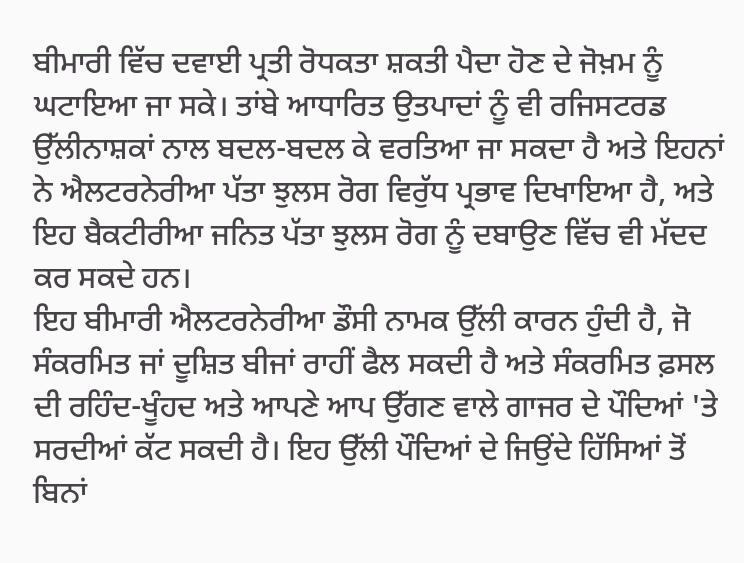ਬੀਮਾਰੀ ਵਿੱਚ ਦਵਾਈ ਪ੍ਰਤੀ ਰੋਧਕਤਾ ਸ਼ਕਤੀ ਪੈਦਾ ਹੋਣ ਦੇ ਜੋਖ਼ਮ ਨੂੰ ਘਟਾਇਆ ਜਾ ਸਕੇ। ਤਾਂਬੇ ਆਧਾਰਿਤ ਉਤਪਾਦਾਂ ਨੂੰ ਵੀ ਰਜਿਸਟਰਡ ਉੱਲੀਨਾਸ਼ਕਾਂ ਨਾਲ ਬਦਲ-ਬਦਲ ਕੇ ਵਰਤਿਆ ਜਾ ਸਕਦਾ ਹੈ ਅਤੇ ਇਹਨਾਂ ਨੇ ਐਲਟਰਨੇਰੀਆ ਪੱਤਾ ਝੁਲਸ ਰੋਗ ਵਿਰੁੱਧ ਪ੍ਰਭਾਵ ਦਿਖਾਇਆ ਹੈ, ਅਤੇ ਇਹ ਬੈਕਟੀਰੀਆ ਜਨਿਤ ਪੱਤਾ ਝੁਲਸ ਰੋਗ ਨੂੰ ਦਬਾਉਣ ਵਿੱਚ ਵੀ ਮੱਦਦ ਕਰ ਸਕਦੇ ਹਨ।
ਇਹ ਬੀਮਾਰੀ ਐਲਟਰਨੇਰੀਆ ਡੌਸੀ ਨਾਮਕ ਉੱਲੀ ਕਾਰਨ ਹੁੰਦੀ ਹੈ, ਜੋ ਸੰਕਰਮਿਤ ਜਾਂ ਦੂਸ਼ਿਤ ਬੀਜਾਂ ਰਾਹੀਂ ਫੈਲ ਸਕਦੀ ਹੈ ਅਤੇ ਸੰਕਰਮਿਤ ਫ਼ਸਲ ਦੀ ਰਹਿੰਦ-ਖੂੰਹਦ ਅਤੇ ਆਪਣੇ ਆਪ ਉੱਗਣ ਵਾਲੇ ਗਾਜਰ ਦੇ ਪੌਦਿਆਂ 'ਤੇ ਸਰਦੀਆਂ ਕੱਟ ਸਕਦੀ ਹੈ। ਇਹ ਉੱਲੀ ਪੌਦਿਆਂ ਦੇ ਜਿਉਂਦੇ ਹਿੱਸਿਆਂ ਤੋਂ ਬਿਨਾਂ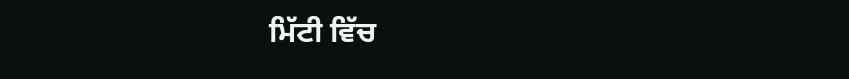ਮਿੱਟੀ ਵਿੱਚ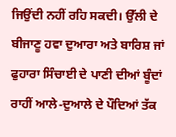ਜਿਉਂਦੀ ਨਹੀਂ ਰਹਿ ਸਕਦੀ। ਉੱਲੀ ਦੇ ਬੀਜਾਣੂ ਹਵਾ ਦੁਆਰਾ ਅਤੇ ਬਾਰਿਸ਼ ਜਾਂ ਫੁਹਾਰਾ ਸਿੰਚਾਈ ਦੇ ਪਾਣੀ ਦੀਆਂ ਬੂੰਦਾਂ ਰਾਹੀਂ ਆਲੇ-ਦੁਆਲੇ ਦੇ ਪੌਦਿਆਂ ਤੱਕ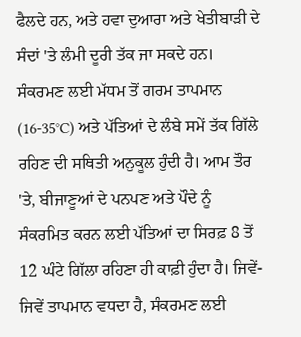ਫੈਲਦੇ ਹਨ, ਅਤੇ ਹਵਾ ਦੁਆਰਾ ਅਤੇ ਖੇਤੀਬਾੜੀ ਦੇ ਸੰਦਾਂ 'ਤੇ ਲੰਮੀ ਦੂਰੀ ਤੱਕ ਜਾ ਸਕਦੇ ਹਨ। ਸੰਕਰਮਣ ਲਈ ਮੱਧਮ ਤੋਂ ਗਰਮ ਤਾਪਮਾਨ (16-35°C) ਅਤੇ ਪੱਤਿਆਂ ਦੇ ਲੰਬੇ ਸਮੇਂ ਤੱਕ ਗਿੱਲੇ ਰਹਿਣ ਦੀ ਸਥਿਤੀ ਅਨੁਕੂਲ ਹੁੰਦੀ ਹੈ। ਆਮ ਤੌਰ 'ਤੇ, ਬੀਜਾਣੂਆਂ ਦੇ ਪਨਪਣ ਅਤੇ ਪੌਦੇ ਨੂੰ ਸੰਕਰਮਿਤ ਕਰਨ ਲਈ ਪੱਤਿਆਂ ਦਾ ਸਿਰਫ਼ 8 ਤੋਂ 12 ਘੰਟੇ ਗਿੱਲਾ ਰਹਿਣਾ ਹੀ ਕਾਫ਼ੀ ਹੁੰਦਾ ਹੈ। ਜਿਵੇਂ-ਜਿਵੇਂ ਤਾਪਮਾਨ ਵਧਦਾ ਹੈ, ਸੰਕਰਮਣ ਲਈ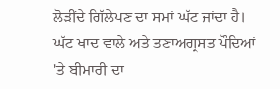ਲੋੜੀਂਦੇ ਗਿੱਲੇਪਣ ਦਾ ਸਮਾਂ ਘੱਟ ਜਾਂਦਾ ਹੈ। ਘੱਟ ਖਾਦ ਵਾਲੇ ਅਤੇ ਤਣਾਅਗ੍ਰਸਤ ਪੌਦਿਆਂ 'ਤੇ ਬੀਮਾਰੀ ਦਾ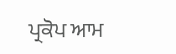ਪ੍ਰਕੋਪ ਆਮ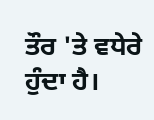ਤੌਰ 'ਤੇ ਵਧੇਰੇ ਹੁੰਦਾ ਹੈ।